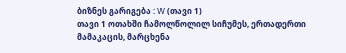ბიზნეს გარიგება : W (თავი 1)
თავი 1 ოთახში ჩამოლწოლილ სიჩუმეს, ერთადერთი მამაკაცის, მარცხენა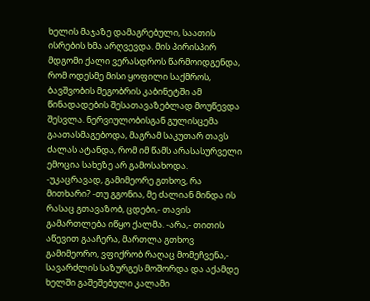ხელის მაჯაზე დამაგრებული, საათის ისრების ხმა არღვევდა. მის პირისპირ მდგომი ქალი ვერასდროს წარმოიდგენდა, რომ ოდესმე მისი ყოფილი საქმროს, ბავშვობის მეგობრის კაბინეტში ამ წინადადების შესათავაზებლად მოუწევდა შესვლა. ნერვიულობისგან გულისცემა გაათასმაგებოდა, მაგრამ საკუთარ თავს ძალას ატანდა, რომ იმ წამს არასასურველი ემოცია სახეზე არ გამოსახოდა. -უკაცრავად, გამიმეორე გთხოვ, რა მითხარი? -თუ გგონია, მე ძალიან მინდა ის რასაც გთავაზობ, ცდები,- თავის გამართლება იწყო ქალმა. -არა,- თითის აწევით გააჩერა, მართლა გთხოვ გამიმეორო, ვფიქრობ რაღაც მომეჩვენა,- სავარძლის საზურგეს მოშორდა და აქამდე ხელში გაშეშებული კალამი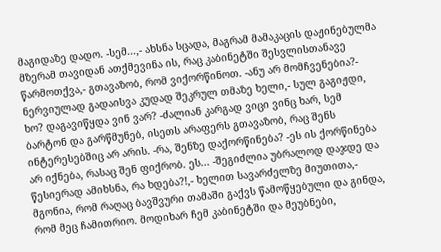მაგიდაზე დადო. -სემ...,- ახსნა სცადა, მაგრამ მამაკაცის დაჟინებულმა მზერამ თავიდან ათქმევინა ის, რაც კაბინეტში შესვლისთანავე წარმოთქვა,- გთავაზობ, რომ ვიქორწინოთ. -ანუ არ მომჩვენებია?- ნერვიულად გადაისვა კუდად შეკრულ თმაზე ხელი,- სულ გაგიჟდი, ხო? დაგავიწყდა ვინ ვარ? -ძალიან კარგად ვიცი ვინც ხარ, სემ ბარტონ და გარწმუნებ, ისეთს არაფერს გთავაზობ, რაც შენს ინტერესებშიც არ არის. -რა, შენზე დაქორწინება? -ეს ის ქორწინება არ იქნება, რასაც შენ ფიქრობ. ეს... -შეგიძლია უბრალოდ დაჯდე და წესიერად ამიხსნა, რა ხდება?!,- ხელით სავარძელზე მიუთითა,- მგონია, რომ რაღაც ბავშვური თამაში გაქვს წამოწყებული და გინდა, რომ მეც ჩამითრიო. მოდიხარ ჩემ კაბინეტში და მეუბნები,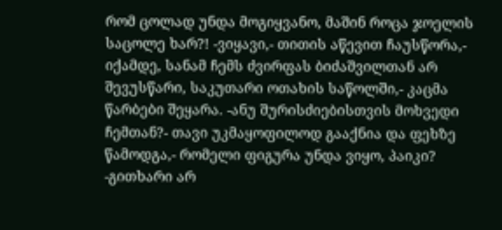რომ ცოლად უნდა მოგიყვანო, მაშინ როცა ჯოელის საცოლე ხარ?! -ვიყავი,- თითის აწევით ჩაუსწორა,- იქამდე, სანამ ჩემს ძვირფას ბიძაშვილთან არ შევუსწარი, საკუთარი ოთახის საწოლში,- კაცმა წარბები შეყარა. -ანუ შურისძიებისთვის მოხვედი ჩემთან?- თავი უკმაყოფილოდ გააქნია და ფეხზე წამოდგა,- რომელი ფიგურა უნდა ვიყო, პაიკი? -გითხარი არ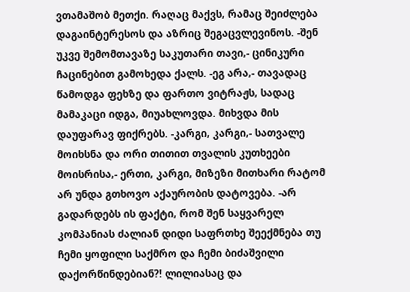ვთამაშობ მეთქი. რაღაც მაქვს, რამაც შეიძლება დაგაინტერესოს და აზრიც შეგაცვლევინოს. -შენ უკვე შემომთავაზე საკუთარი თავი,- ცინიკური ჩაცინებით გამოხედა ქალს. -ეგ არა,- თავადაც წამოდგა ფეხზე და ფართო ვიტრაჟს, სადაც მამაკაცი იდგა, მიუახლოვდა. მიხვდა მის დაუფარავ ფიქრებს. -კარგი, კარგი,- სათვალე მოიხსნა და ორი თითით თვალის კუთხეები მოისრისა,- ერთი, კარგი, მიზეზი მითხარი რატომ არ უნდა გთხოვო აქაურობის დატოვება. -არ გადარდებს ის ფაქტი, რომ შენ საყვარელ კომპანიას ძალიან დიდი საფრთხე შეექმნება თუ ჩემი ყოფილი საქმრო და ჩემი ბიძაშვილი დაქორწინდებიან?! ლილიასაც და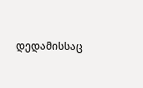დედამისსაც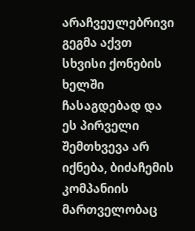არაჩვეულებრივი გეგმა აქვთ სხვისი ქონების ხელში ჩასაგდებად და ეს პირველი შემთხვევა არ იქნება, ბიძაჩემის კომპანიის მართველობაც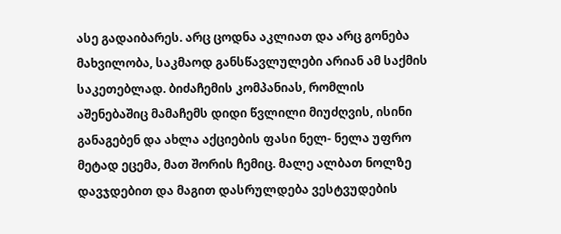ასე გადაიბარეს. არც ცოდნა აკლიათ და არც გონება მახვილობა, საკმაოდ განსწავლულები არიან ამ საქმის საკეთებლად. ბიძაჩემის კომპანიას, რომლის აშენებაშიც მამაჩემს დიდი წვლილი მიუძღვის, ისინი განაგებენ და ახლა აქციების ფასი ნელ- ნელა უფრო მეტად ეცემა, მათ შორის ჩემიც. მალე ალბათ ნოლზე დავჯდებით და მაგით დასრულდება ვესტვუდების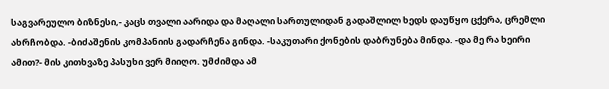საგვარეულო ბიზნესი,- კაცს თვალი აარიდა და მაღალი სართულიდან გადაშლილ ხედს დაუწყო ცქერა, ცრემლი ახრჩობდა. -ბიძაშენის კომპანიის გადარჩენა გინდა. -საკუთარი ქონების დაბრუნება მინდა. -და მე რა ხეირი ამით?- მის კითხვაზე პასუხი ვერ მიიღო. უმძიმდა ამ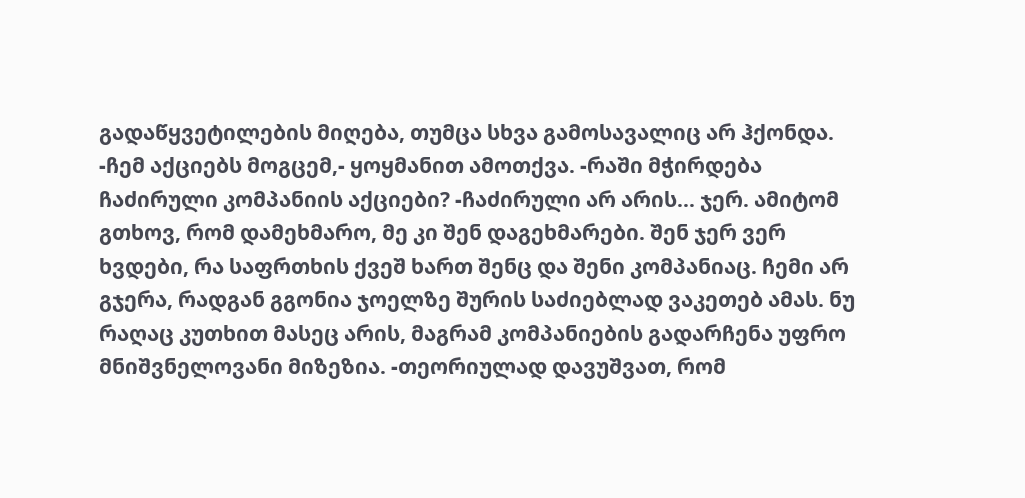გადაწყვეტილების მიღება, თუმცა სხვა გამოსავალიც არ ჰქონდა. -ჩემ აქციებს მოგცემ,- ყოყმანით ამოთქვა. -რაში მჭირდება ჩაძირული კომპანიის აქციები? -ჩაძირული არ არის... ჯერ. ამიტომ გთხოვ, რომ დამეხმარო, მე კი შენ დაგეხმარები. შენ ჯერ ვერ ხვდები, რა საფრთხის ქვეშ ხართ შენც და შენი კომპანიაც. ჩემი არ გჯერა, რადგან გგონია ჯოელზე შურის საძიებლად ვაკეთებ ამას. ნუ რაღაც კუთხით მასეც არის, მაგრამ კომპანიების გადარჩენა უფრო მნიშვნელოვანი მიზეზია. -თეორიულად დავუშვათ, რომ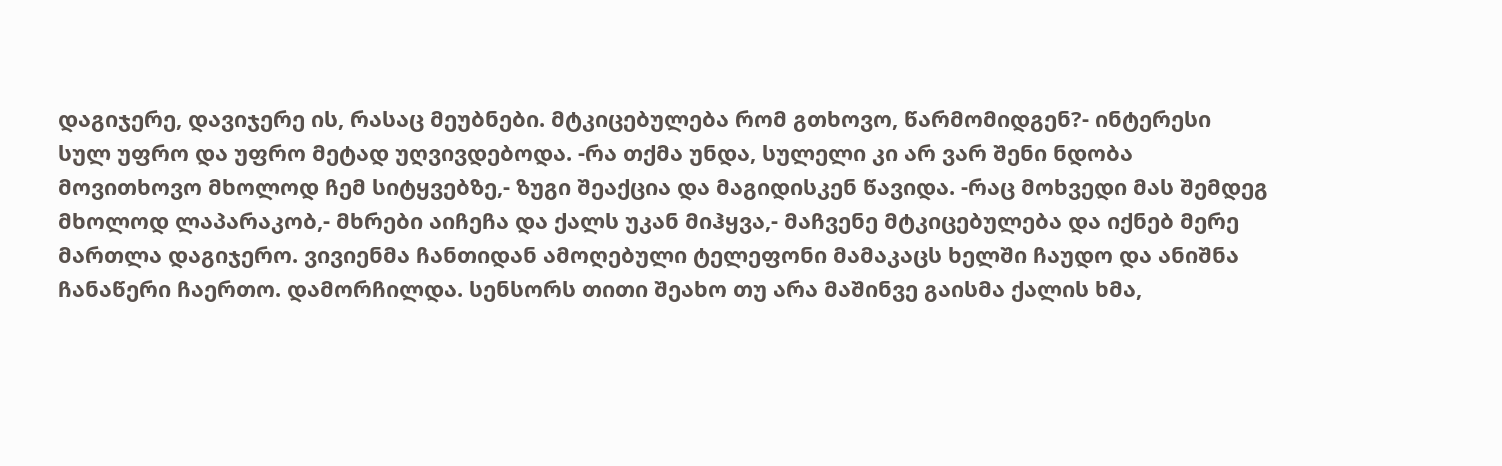დაგიჯერე, დავიჯერე ის, რასაც მეუბნები. მტკიცებულება რომ გთხოვო, წარმომიდგენ?- ინტერესი სულ უფრო და უფრო მეტად უღვივდებოდა. -რა თქმა უნდა, სულელი კი არ ვარ შენი ნდობა მოვითხოვო მხოლოდ ჩემ სიტყვებზე,- ზუგი შეაქცია და მაგიდისკენ წავიდა. -რაც მოხვედი მას შემდეგ მხოლოდ ლაპარაკობ,- მხრები აიჩეჩა და ქალს უკან მიჰყვა,- მაჩვენე მტკიცებულება და იქნებ მერე მართლა დაგიჯერო. ვივიენმა ჩანთიდან ამოღებული ტელეფონი მამაკაცს ხელში ჩაუდო და ანიშნა ჩანაწერი ჩაერთო. დამორჩილდა. სენსორს თითი შეახო თუ არა მაშინვე გაისმა ქალის ხმა,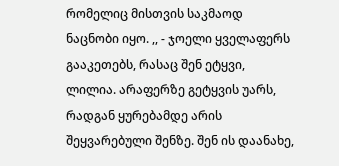რომელიც მისთვის საკმაოდ ნაცნობი იყო. ,, - ჯოელი ყველაფერს გააკეთებს, რასაც შენ ეტყვი, ლილია. არაფერზე გეტყვის უარს, რადგან ყურებამდე არის შეყვარებული შენზე. შენ ის დაანახე,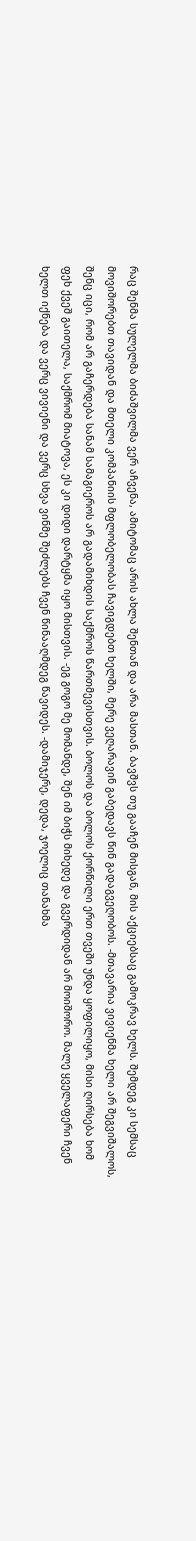რაც შენმა სულელმა ბიძაშვილმა ვერ აჩვენა, ამიტომაც არის ახლა შენთან და არა მასთან. ბავშვს თუ გააჩენ მისგან, მის აქციებსაც გამოკრავ ხელს. შემდეგ კი სემსაც მოვიშორებთ თავიდან და მთელი კომპანიის მფლობელობას ჩავიგდებთ ხელში, მერე ვეღარავინ გაბედავს წინ გადაგვეღობოს. -მთავარია ვივიენმა ხელი არ შეგვიშალოს, შენც იცი, რომ არ გაჩერდება სანამ სამაგიეროს არ გადამიხდის საქმროს წართმევისთვის. ბოლოს და ბოლოს ქორწილი ერთ თვეში უნდა ყოფილიყო, მისი ღირსება ხომ ფეხ ქვეშ გაითელა, საქმრომ მიატოვა, ეს კი დიდი დარტყმა იყო მისთვის. -ეგ გოგო მე მომანდე, შენ იმ ბიჭს მიხედე და გვერდიდან არ მოიშორო. მალე ყველაფერი ჩვენ ხელთ იქნება და ვერც ვივიენი და ვერც სხვა ვინმე შეძლებს ჩვენ წინააღმდეგ წავიდეს. -დამიჯერე, დედა, ჯოელიც თანახმა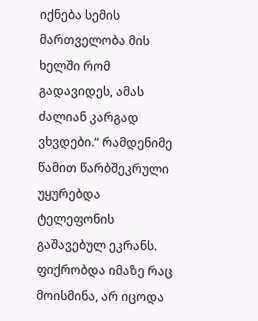იქნება სემის მართველობა მის ხელში რომ გადავიდეს, ამას ძალიან კარგად ვხვდები.“ რამდენიმე წამით წარბშეკრული უყურებდა ტელეფონის გაშავებულ ეკრანს. ფიქრობდა იმაზე რაც მოისმინა, არ იცოდა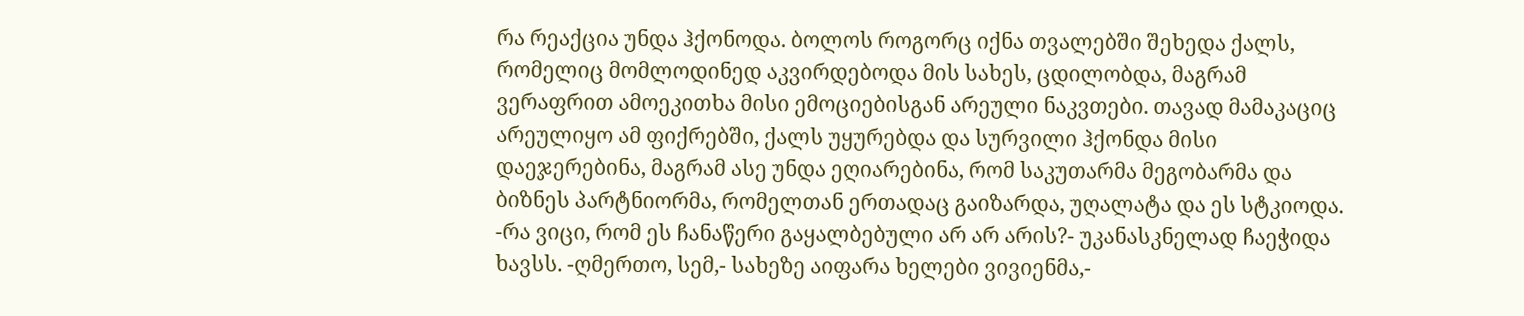რა რეაქცია უნდა ჰქონოდა. ბოლოს როგორც იქნა თვალებში შეხედა ქალს, რომელიც მომლოდინედ აკვირდებოდა მის სახეს, ცდილობდა, მაგრამ ვერაფრით ამოეკითხა მისი ემოციებისგან არეული ნაკვთები. თავად მამაკაციც არეულიყო ამ ფიქრებში, ქალს უყურებდა და სურვილი ჰქონდა მისი დაეჯერებინა, მაგრამ ასე უნდა ეღიარებინა, რომ საკუთარმა მეგობარმა და ბიზნეს პარტნიორმა, რომელთან ერთადაც გაიზარდა, უღალატა და ეს სტკიოდა. -რა ვიცი, რომ ეს ჩანაწერი გაყალბებული არ არ არის?- უკანასკნელად ჩაეჭიდა ხავსს. -ღმერთო, სემ,- სახეზე აიფარა ხელები ვივიენმა,-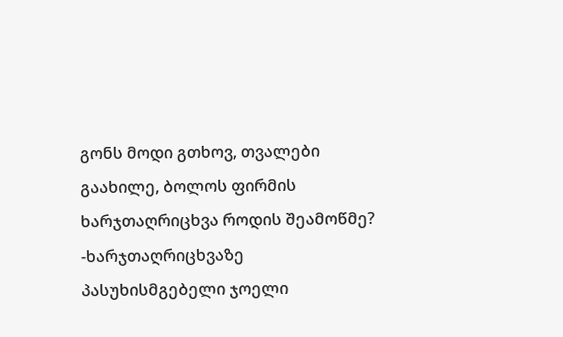გონს მოდი გთხოვ, თვალები გაახილე, ბოლოს ფირმის ხარჯთაღრიცხვა როდის შეამოწმე? -ხარჯთაღრიცხვაზე პასუხისმგებელი ჯოელი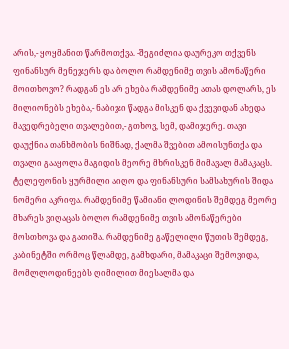არის,- ყოყმანით წარმოთქვა. -შეგიძლია დაურეკო თქვენს ფინანსურ მენეჯერს და ბოლო რამდენიმე თვის ამონაწერი მოითხოვო? რადგან ეს არ ეხება რამდენიმე ათას დოლარს, ეს მილიონებს ეხება,- ნაბიჯი წადგა მისკენ და ქვევიდან ახედა მავედრებელი თვალებით,- გთხოვ, სემ, დამიჯერე. თავი დაუქნია თანხმობის ნიშნად, ქალმა შვებით ამოისუნთქა და თვალი გააყოლა მაგიდის მეორე მხრისკენ მიმავალ მამაკაცს. ტელეფონის ყურმილი აიღო და ფინანსური სამსახურის შიდა ნომერი აკრიფა. რამდენიმე წამიანი ლოდინის შემდეგ მეორე მხარეს ვიღაცას ბოლო რამდენიმე თვის ამონაწერები მოსთხოვა და გათიშა. რამდენიმე გაწელილი წუთის შემდეგ, კაბინეტში ორმოც წლამდე, გამხდარი, მამაკაცი შემოვიდა, მომლლოდინეებს ღიმილით მიესალმა და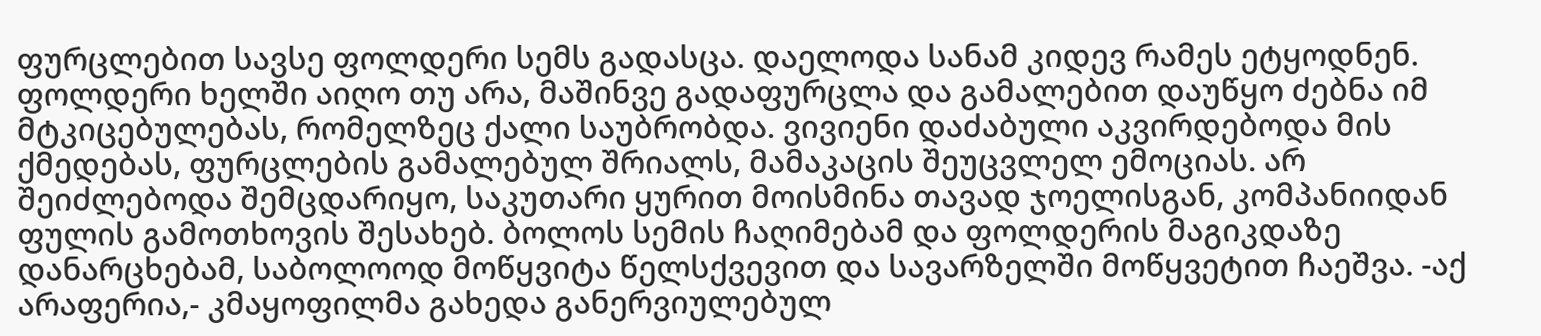ფურცლებით სავსე ფოლდერი სემს გადასცა. დაელოდა სანამ კიდევ რამეს ეტყოდნენ. ფოლდერი ხელში აიღო თუ არა, მაშინვე გადაფურცლა და გამალებით დაუწყო ძებნა იმ მტკიცებულებას, რომელზეც ქალი საუბრობდა. ვივიენი დაძაბული აკვირდებოდა მის ქმედებას, ფურცლების გამალებულ შრიალს, მამაკაცის შეუცვლელ ემოციას. არ შეიძლებოდა შემცდარიყო, საკუთარი ყურით მოისმინა თავად ჯოელისგან, კომპანიიდან ფულის გამოთხოვის შესახებ. ბოლოს სემის ჩაღიმებამ და ფოლდერის მაგიკდაზე დანარცხებამ, საბოლოოდ მოწყვიტა წელსქვევით და სავარზელში მოწყვეტით ჩაეშვა. -აქ არაფერია,- კმაყოფილმა გახედა განერვიულებულ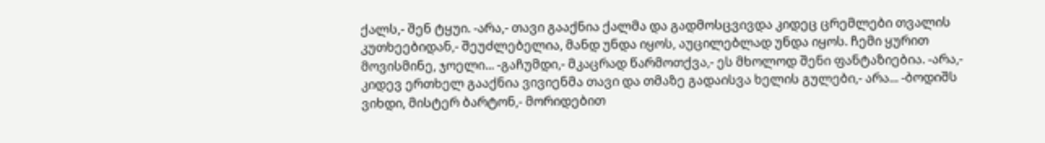ქალს,- შენ ტყუი. -არა,- თავი გააქნია ქალმა და გადმოსცვივდა კიდეც ცრემლები თვალის კუთხეებიდან,- შეუძლებელია, მანდ უნდა იყოს, აუცილებლად უნდა იყოს. ჩემი ყურით მოვისმინე, ჯოელი... -გაჩუმდი,- მკაცრად წარმოთქვა,- ეს მხოლოდ შენი ფანტაზიებია. -არა,- კიდევ ერთხელ გააქნია ვივიენმა თავი და თმაზე გადაისვა ხელის გულები,- არა... -ბოდიშს ვიხდი, მისტერ ბარტონ,- მორიდებით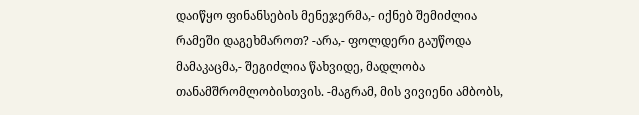დაიწყო ფინანსების მენეჯერმა,- იქნებ შემიძლია რამეში დაგეხმაროთ? -არა,- ფოლდერი გაუწოდა მამაკაცმა,- შეგიძლია წახვიდე, მადლობა თანამშრომლობისთვის. -მაგრამ, მის ვივიენი ამბობს,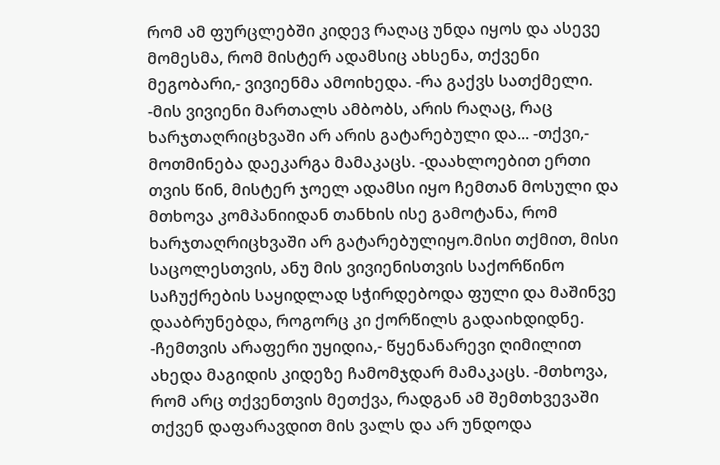რომ ამ ფურცლებში კიდევ რაღაც უნდა იყოს და ასევე მომესმა, რომ მისტერ ადამსიც ახსენა, თქვენი მეგობარი,- ვივიენმა ამოიხედა. -რა გაქვს სათქმელი. -მის ვივიენი მართალს ამბობს, არის რაღაც, რაც ხარჯთაღრიცხვაში არ არის გატარებული და... -თქვი,- მოთმინება დაეკარგა მამაკაცს. -დაახლოებით ერთი თვის წინ, მისტერ ჯოელ ადამსი იყო ჩემთან მოსული და მთხოვა კომპანიიდან თანხის ისე გამოტანა, რომ ხარჯთაღრიცხვაში არ გატარებულიყო.მისი თქმით, მისი საცოლესთვის, ანუ მის ვივიენისთვის საქორწინო საჩუქრების საყიდლად სჭირდებოდა ფული და მაშინვე დააბრუნებდა, როგორც კი ქორწილს გადაიხდიდნე. -ჩემთვის არაფერი უყიდია,- წყენანარევი ღიმილით ახედა მაგიდის კიდეზე ჩამომჯდარ მამაკაცს. -მთხოვა, რომ არც თქვენთვის მეთქვა, რადგან ამ შემთხვევაში თქვენ დაფარავდით მის ვალს და არ უნდოდა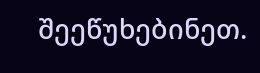შეეწუხებინეთ.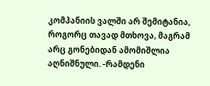კომპანიის ვალში არ შემიტანია, როგორც თავად მთხოვა, მაგრამ არც გონებიდან ამომიშლია აღნიშნული. -რამდენი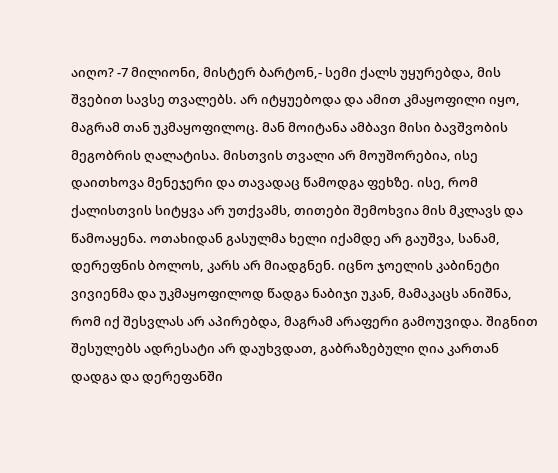აიღო? -7 მილიონი, მისტერ ბარტონ,- სემი ქალს უყურებდა, მის შვებით სავსე თვალებს. არ იტყუებოდა და ამით კმაყოფილი იყო, მაგრამ თან უკმაყოფილოც. მან მოიტანა ამბავი მისი ბავშვობის მეგობრის ღალატისა. მისთვის თვალი არ მოუშორებია, ისე დაითხოვა მენეჯერი და თავადაც წამოდგა ფეხზე. ისე, რომ ქალისთვის სიტყვა არ უთქვამს, თითები შემოხვია მის მკლავს და წამოაყენა. ოთახიდან გასულმა ხელი იქამდე არ გაუშვა, სანამ, დერეფნის ბოლოს, კარს არ მიადგნენ. იცნო ჯოელის კაბინეტი ვივიენმა და უკმაყოფილოდ წადგა ნაბიჯი უკან, მამაკაცს ანიშნა, რომ იქ შესვლას არ აპირებდა, მაგრამ არაფერი გამოუვიდა. შიგნით შესულებს ადრესატი არ დაუხვდათ, გაბრაზებული ღია კართან დადგა და დერეფანში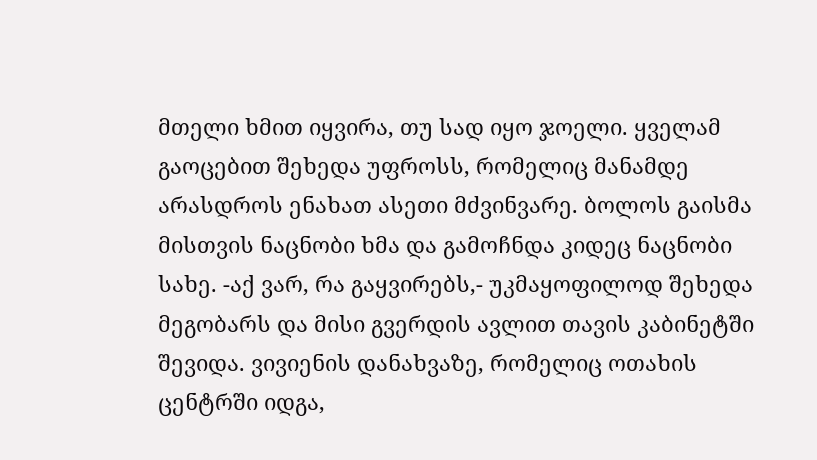მთელი ხმით იყვირა, თუ სად იყო ჯოელი. ყველამ გაოცებით შეხედა უფროსს, რომელიც მანამდე არასდროს ენახათ ასეთი მძვინვარე. ბოლოს გაისმა მისთვის ნაცნობი ხმა და გამოჩნდა კიდეც ნაცნობი სახე. -აქ ვარ, რა გაყვირებს,- უკმაყოფილოდ შეხედა მეგობარს და მისი გვერდის ავლით თავის კაბინეტში შევიდა. ვივიენის დანახვაზე, რომელიც ოთახის ცენტრში იდგა,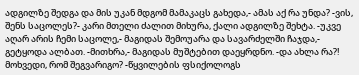ადგილზე შედგა და მის უკან მდგომ მამაკაცს გახედა,- ამას აქ რა უნდა? -ვის, შენს საცოლეს?- კარი მთელი ძალით მიხურა, ქალი ადგილზე შეხტა. -უკვე აღარ არის ჩემი საცოლე,- მაგიდას შემოუარა და სავარძელში ჩაჯდა,- გეტყოდა ალბათ. -მითხრა,- მაგიდას მუშტებით დაეყრდნო. -და ახლა რა?! მოხვედი, რომ შეგვარიგო? -წყვილების ფსიქოლოგს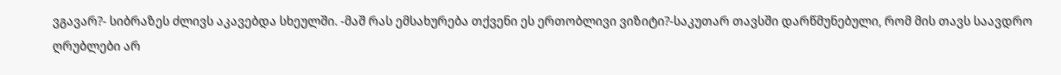ვგავარ?- სიბრაზეს ძლივს აკავებდა სხეულში. -მაშ რას ემსახურება თქვენი ეს ერთობლივი ვიზიტი?-საკუთარ თავსში დარწმუნებული, რომ მის თავს საავდრო ღრუბლები არ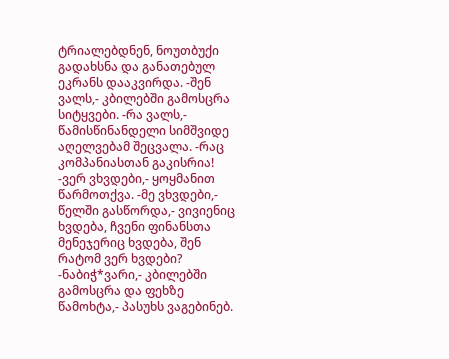ტრიალებდნენ, ნოუთბუქი გადახსნა და განათებულ ეკრანს დააკვირდა. -შენ ვალს,- კბილებში გამოსცრა სიტყვები. -რა ვალს,- წამისწინანდელი სიმშვიდე აღელვებამ შეცვალა. -რაც კომპანიასთან გაკისრია! -ვერ ვხვდები,- ყოყმანით წარმოთქვა. -მე ვხვდები,- წელში გასწორდა,- ვივიენიც ხვდება, ჩვენი ფინანსთა მენეჯერიც ხვდება, შენ რატომ ვერ ხვდები? -ნაბიჭ*ვარი,- კბილებში გამოსცრა და ფეხზე წამოხტა,- პასუხს ვაგებინებ.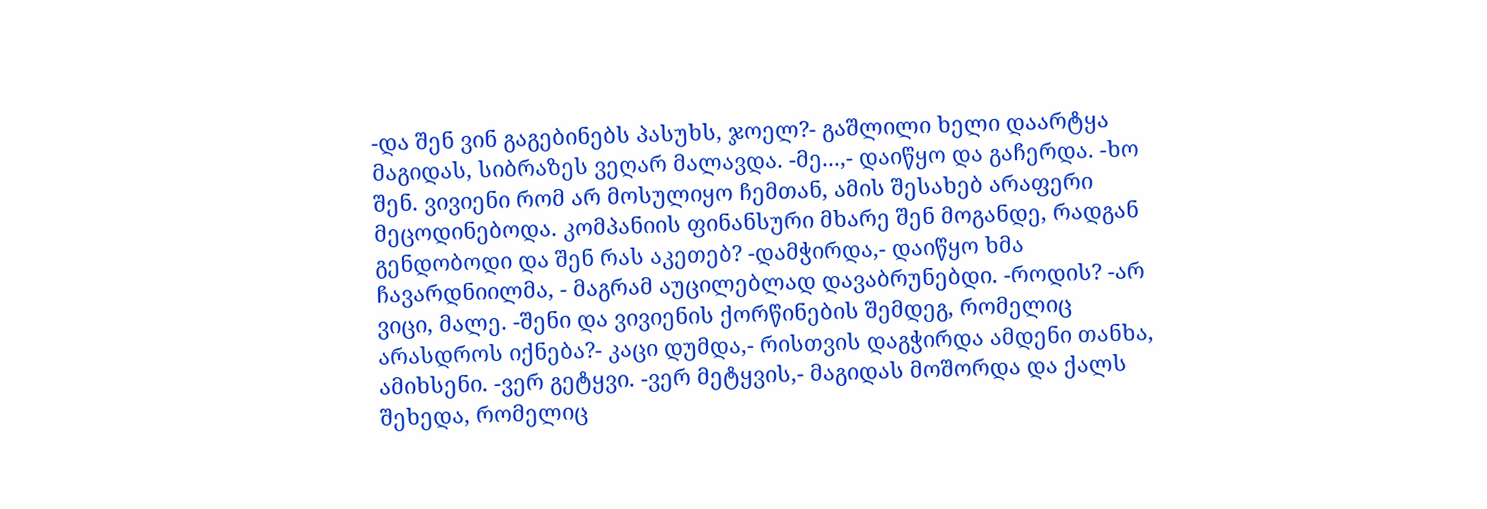-და შენ ვინ გაგებინებს პასუხს, ჯოელ?- გაშლილი ხელი დაარტყა მაგიდას, სიბრაზეს ვეღარ მალავდა. -მე...,- დაიწყო და გაჩერდა. -ხო შენ. ვივიენი რომ არ მოსულიყო ჩემთან, ამის შესახებ არაფერი მეცოდინებოდა. კომპანიის ფინანსური მხარე შენ მოგანდე, რადგან გენდობოდი და შენ რას აკეთებ? -დამჭირდა,- დაიწყო ხმა ჩავარდნიილმა, - მაგრამ აუცილებლად დავაბრუნებდი. -როდის? -არ ვიცი, მალე. -შენი და ვივიენის ქორწინების შემდეგ, რომელიც არასდროს იქნება?- კაცი დუმდა,- რისთვის დაგჭირდა ამდენი თანხა, ამიხსენი. -ვერ გეტყვი. -ვერ მეტყვის,- მაგიდას მოშორდა და ქალს შეხედა, რომელიც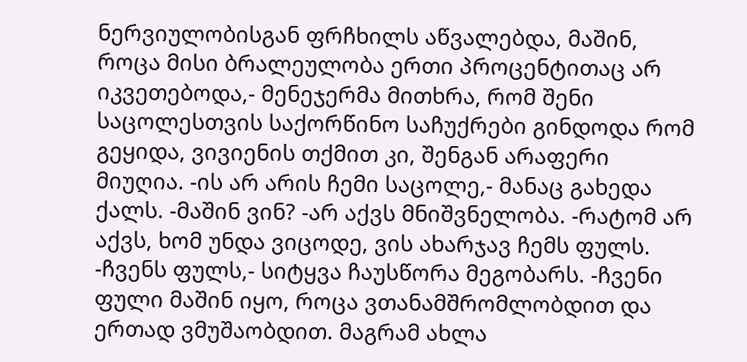ნერვიულობისგან ფრჩხილს აწვალებდა, მაშინ, როცა მისი ბრალეულობა ერთი პროცენტითაც არ იკვეთებოდა,- მენეჯერმა მითხრა, რომ შენი საცოლესთვის საქორწინო საჩუქრები გინდოდა რომ გეყიდა, ვივიენის თქმით კი, შენგან არაფერი მიუღია. -ის არ არის ჩემი საცოლე,- მანაც გახედა ქალს. -მაშინ ვინ? -არ აქვს მნიშვნელობა. -რატომ არ აქვს, ხომ უნდა ვიცოდე, ვის ახარჯავ ჩემს ფულს. -ჩვენს ფულს,- სიტყვა ჩაუსწორა მეგობარს. -ჩვენი ფული მაშინ იყო, როცა ვთანამშრომლობდით და ერთად ვმუშაობდით. მაგრამ ახლა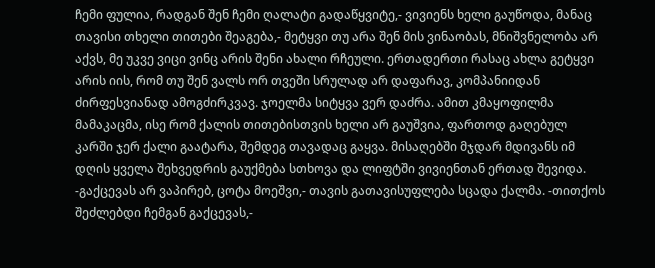ჩემი ფულია, რადგან შენ ჩემი ღალატი გადაწყვიტე,- ვივიენს ხელი გაუწოდა, მანაც თავისი თხელი თითები შეაგება,- მეტყვი თუ არა შენ მის ვინაობას, მნიშვნელობა არ აქვს, მე უკვე ვიცი ვინც არის შენი ახალი რჩეული. ერთადერთი რასაც ახლა გეტყვი არის იის, რომ თუ შენ ვალს ორ თვეში სრულად არ დაფარავ, კომპანიიდან ძირფესვიანად ამოგძირკვავ. ჯოელმა სიტყვა ვერ დაძრა. ამით კმაყოფილმა მამაკაცმა, ისე რომ ქალის თითებისთვის ხელი არ გაუშვია, ფართოდ გაღებულ კარში ჯერ ქალი გაატარა, შემდეგ თავადაც გაყვა. მისაღებში მჯდარ მდივანს იმ დღის ყველა შეხვედრის გაუქმება სთხოვა და ლიფტში ვივიენთან ერთად შევიდა. -გაქცევას არ ვაპირებ, ცოტა მოეშვი,- თავის გათავისუფლება სცადა ქალმა. -თითქოს შეძლებდი ჩემგან გაქცევას,-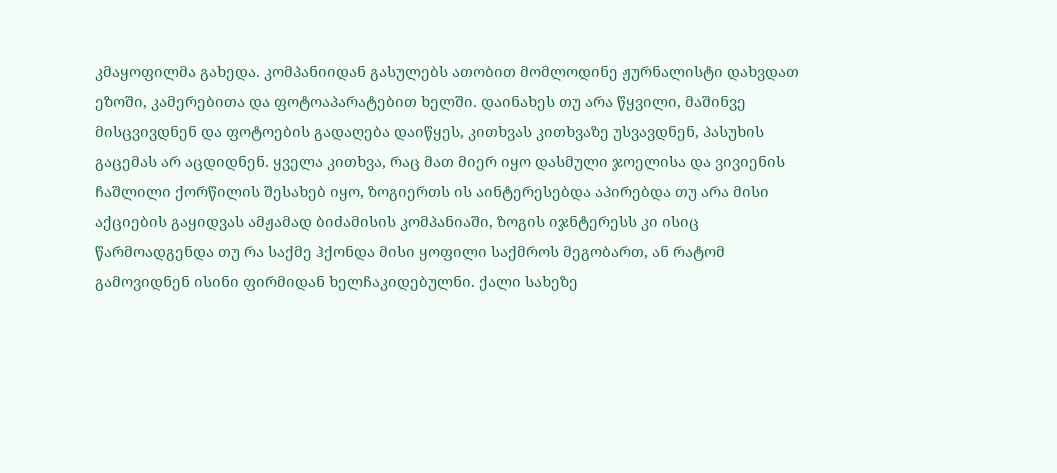კმაყოფილმა გახედა. კომპანიიდან გასულებს ათობით მომლოდინე ჟურნალისტი დახვდათ ეზოში, კამერებითა და ფოტოაპარატებით ხელში. დაინახეს თუ არა წყვილი, მაშინვე მისცვივდნენ და ფოტოების გადაღება დაიწყეს, კითხვას კითხვაზე უსვავდნენ, პასუხის გაცემას არ აცდიდნენ. ყველა კითხვა, რაც მათ მიერ იყო დასმული ჯოელისა და ვივიენის ჩაშლილი ქორწილის შესახებ იყო, ზოგიერთს ის აინტერესებდა აპირებდა თუ არა მისი აქციების გაყიდვას ამჟამად ბიძამისის კომპანიაში, ზოგის იჯნტერესს კი ისიც წარმოადგენდა თუ რა საქმე ჰქონდა მისი ყოფილი საქმროს მეგობართ, ან რატომ გამოვიდნენ ისინი ფირმიდან ხელჩაკიდებულნი. ქალი სახეზე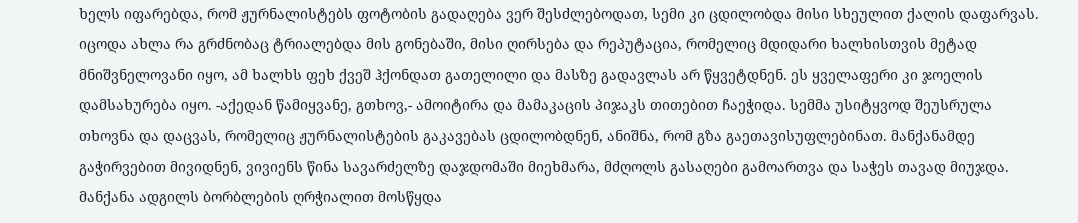ხელს იფარებდა, რომ ჟურნალისტებს ფოტობის გადაღება ვერ შესძლებოდათ, სემი კი ცდილობდა მისი სხეულით ქალის დაფარვას. იცოდა ახლა რა გრძნობაც ტრიალებდა მის გონებაში, მისი ღირსება და რეპუტაცია, რომელიც მდიდარი ხალხისთვის მეტად მნიშვნელოვანი იყო, ამ ხალხს ფეხ ქვეშ ჰქონდათ გათელილი და მასზე გადავლას არ წყვეტდნენ. ეს ყველაფერი კი ჯოელის დამსახურება იყო. -აქედან წამიყვანე, გთხოვ,- ამოიტირა და მამაკაცის პიჯაკს თითებით ჩაეჭიდა. სემმა უსიტყვოდ შეუსრულა თხოვნა და დაცვას, რომელიც ჟურნალისტების გაკავებას ცდილობდნენ, ანიშნა, რომ გზა გაეთავისუფლებინათ. მანქანამდე გაჭირვებით მივიდნენ, ვივიენს წინა სავარძელზე დაჯდომაში მიეხმარა, მძღოლს გასაღები გამოართვა და საჭეს თავად მიუჯდა. მანქანა ადგილს ბორბლების ღრჭიალით მოსწყდა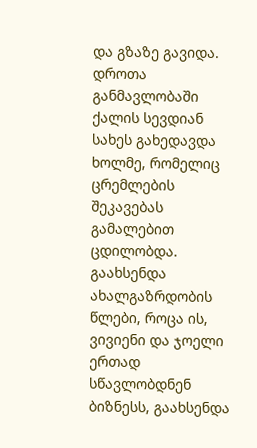და გზაზე გავიდა. დროთა განმავლობაში ქალის სევდიან სახეს გახედავდა ხოლმე, რომელიც ცრემლების შეკავებას გამალებით ცდილობდა. გაახსენდა ახალგაზრდობის წლები, როცა ის, ვივიენი და ჯოელი ერთად სწავლობდნენ ბიზნესს, გაახსენდა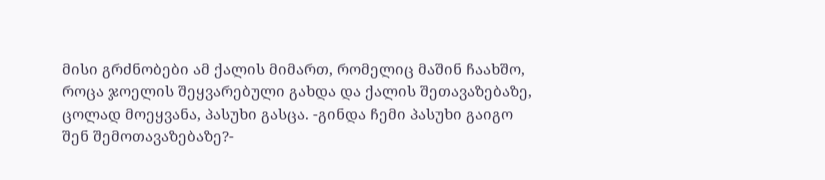მისი გრძნობები ამ ქალის მიმართ, რომელიც მაშინ ჩაახშო, როცა ჯოელის შეყვარებული გახდა და ქალის შეთავაზებაზე, ცოლად მოეყვანა, პასუხი გასცა. -გინდა ჩემი პასუხი გაიგო შენ შემოთავაზებაზე?-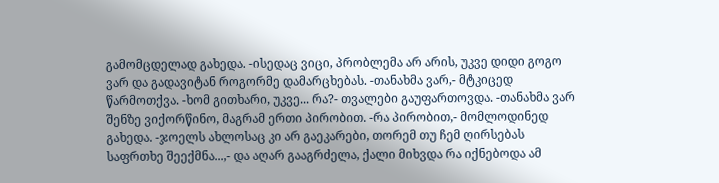გამომცდელად გახედა. -ისედაც ვიცი, პრობლემა არ არის, უკვე დიდი გოგო ვარ და გადავიტან როგორმე დამარცხებას. -თანახმა ვარ,- მტკიცედ წარმოთქვა. -ხომ გითხარი, უკვე... რა?- თვალები გაუფართოვდა. -თანახმა ვარ შენზე ვიქორწინო, მაგრამ ერთი პირობით. -რა პირობით,- მომლოდინედ გახედა. -ჯოელს ახლოსაც კი არ გაეკარები, თორემ თუ ჩემ ღირსებას საფრთხე შეექმნა...,- და აღარ გააგრძელა, ქალი მიხვდა რა იქნებოდა ამ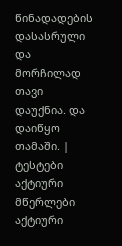წინადადების დასასრული და მორჩილად თავი დაუქნია. და დაიწყო თამაში. |
ტესტები
აქტიური მწერლები
აქტიური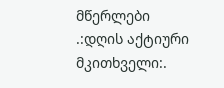მწერლები
.:დღის აქტიური მკითხველი:.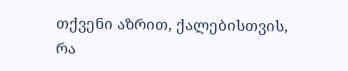თქვენი აზრით, ქალებისთვის, რა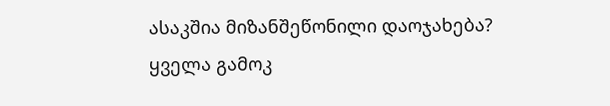ასაკშია მიზანშეწონილი დაოჯახება?
ყველა გამოკ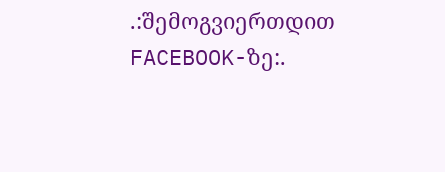.:შემოგვიერთდით FACEBOOK-ზე:.